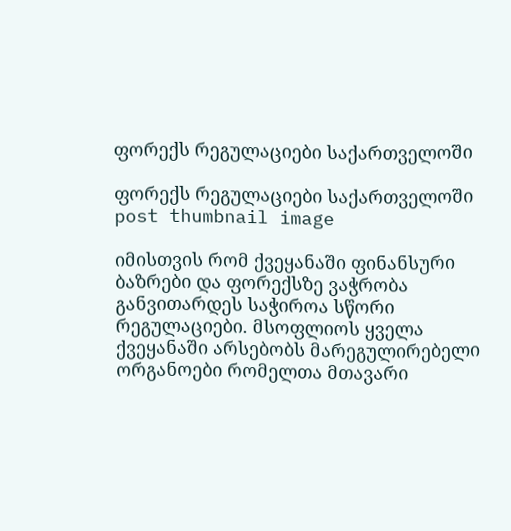ფორექს რეგულაციები საქართველოში

ფორექს რეგულაციები საქართველოში post thumbnail image

იმისთვის რომ ქვეყანაში ფინანსური ბაზრები და ფორექსზე ვაჭრობა განვითარდეს საჭიროა სწორი რეგულაციები. მსოფლიოს ყველა ქვეყანაში არსებობს მარეგულირებელი ორგანოები რომელთა მთავარი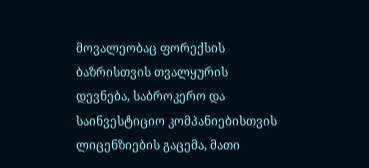მოვალეობაც ფორექსის ბაზრისთვის თვალყურის დევნება, საბროკერო და საინვესტიციო კომპანიებისთვის ლიცენზიების გაცემა, მათი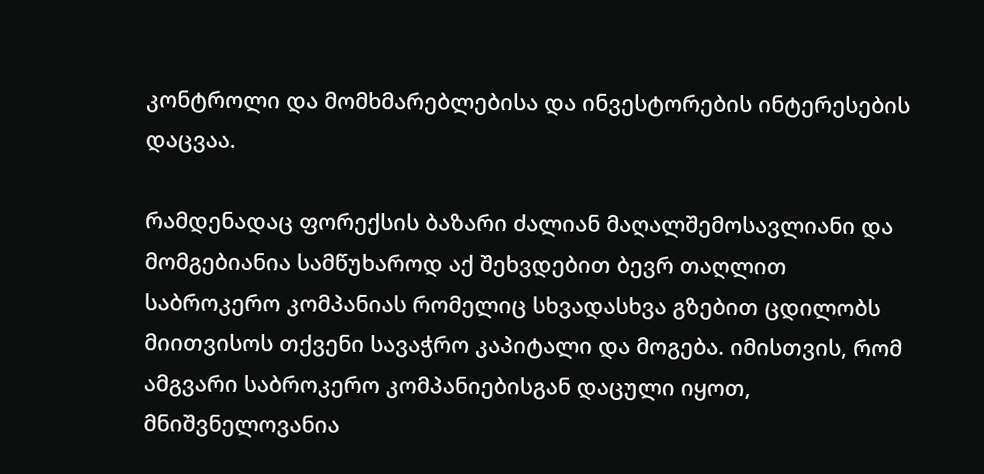კონტროლი და მომხმარებლებისა და ინვესტორების ინტერესების დაცვაა.

რამდენადაც ფორექსის ბაზარი ძალიან მაღალშემოსავლიანი და მომგებიანია სამწუხაროდ აქ შეხვდებით ბევრ თაღლით საბროკერო კომპანიას რომელიც სხვადასხვა გზებით ცდილობს მიითვისოს თქვენი სავაჭრო კაპიტალი და მოგება. იმისთვის, რომ ამგვარი საბროკერო კომპანიებისგან დაცული იყოთ, მნიშვნელოვანია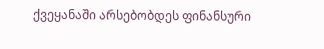ქვეყანაში არსებობდეს ფინანსური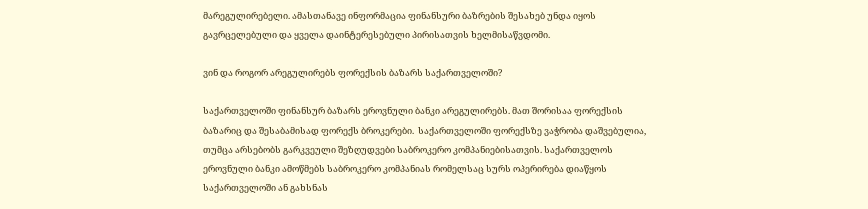მარეგულირებელი. ამასთანავე ინფორმაცია ფინანსური ბაზრების შესახებ უნდა იყოს გავრცელებული და ყველა დაინტერესებული პირისათვის ხელმისაწვდომი.

ვინ და როგორ არეგულირებს ფორექსის ბაზარს საქართველოში?

საქართველოში ფინანსურ ბაზარს ეროვნული ბანკი არეგულირებს. მათ შორისაა ფორექსის ბაზარიც და შესაბამისად ფორექს ბროკერები.  საქართველოში ფორექსზე ვაჭრობა დაშვებულია, თუმცა არსებობს გარკვეული შეზღუდვები საბროკერო კომპანიებისათვის. საქართველოს ეროვნული ბანკი ამოწმებს საბროკერო კომპანიას რომელსაც სურს ოპერირება დიაწყოს საქართველოში ან გახსნას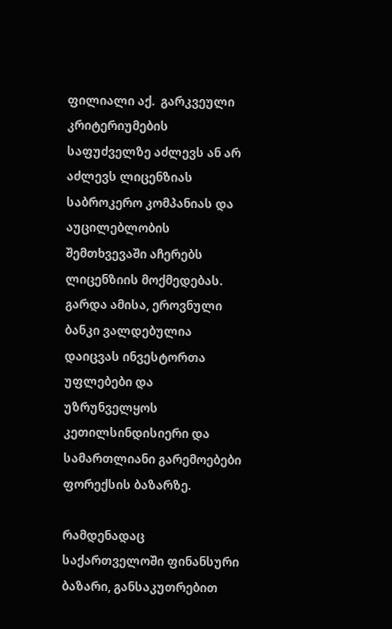ფილიალი აქ.  გარკვეული კრიტერიუმების საფუძველზე აძლევს ან არ აძლევს ლიცენზიას საბროკერო კომპანიას და აუცილებლობის შემთხვევაში აჩერებს ლიცენზიის მოქმედებას. გარდა ამისა, ეროვნული ბანკი ვალდებულია დაიცვას ინვესტორთა უფლებები და უზრუნველყოს კეთილსინდისიერი და სამართლიანი გარემოებები ფორექსის ბაზარზე.

რამდენადაც საქართველოში ფინანსური ბაზარი, განსაკუთრებით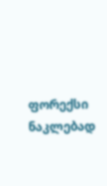ფორექსი ნაკლებად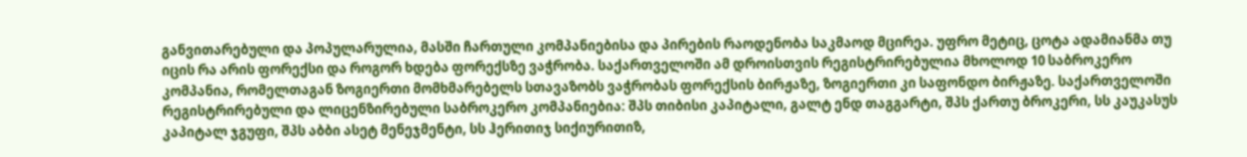განვითარებული და პოპულარულია, მასში ჩართული კომპანიებისა და პირების რაოდენობა საკმაოდ მცირეა. უფრო მეტიც, ცოტა ადამიანმა თუ იცის რა არის ფორექსი და როგორ ხდება ფორექსზე ვაჭრობა. საქართველოში ამ დროისთვის რეგისტრირებულია მხოლოდ 10 საბროკერო კომპანია, რომელთაგან ზოგიერთი მომხმარებელს სთავაზობს ვაჭრობას ფორექსის ბირჟაზე, ზოგიერთი კი საფონდო ბირჟაზე. საქართველოში რეგისტრირებული და ლიცენზირებული საბროკერო კომპანიებია: შპს თიბისი კაპიტალი, გალტ ენდ თაგგარტი, შპს ქართუ ბროკერი, სს კაუკასუს კაპიტალ ჯგუფი, შპს აბბი ასეტ მენეჯმენტი, სს ჰერითიჯ სიქიურითიზ,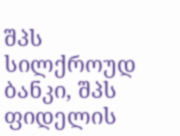შპს სილქროუდ ბანკი, შპს ფიდელის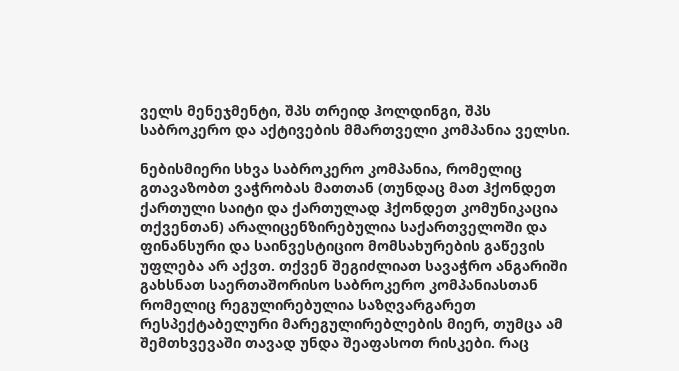ველს მენეჯმენტი, შპს თრეიდ ჰოლდინგი, შპს საბროკერო და აქტივების მმართველი კომპანია ველსი.

ნებისმიერი სხვა საბროკერო კომპანია, რომელიც გთავაზობთ ვაჭრობას მათთან (თუნდაც მათ ჰქონდეთ ქართული საიტი და ქართულად ჰქონდეთ კომუნიკაცია თქვენთან) არალიცენზირებულია საქართველოში და ფინანსური და საინვესტიციო მომსახურების გაწევის უფლება არ აქვთ. თქვენ შეგიძლიათ სავაჭრო ანგარიში გახსნათ საერთაშორისო საბროკერო კომპანიასთან რომელიც რეგულირებულია საზღვარგარეთ რესპექტაბელური მარეგულირებლების მიერ, თუმცა ამ შემთხვევაში თავად უნდა შეაფასოთ რისკები. რაც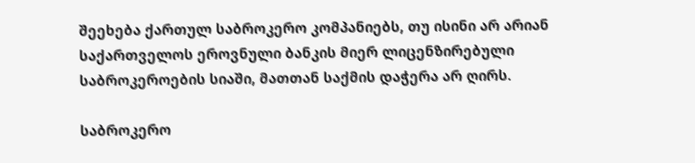შეეხება ქართულ საბროკერო კომპანიებს, თუ ისინი არ არიან საქართველოს ეროვნული ბანკის მიერ ლიცენზირებული საბროკეროების სიაში, მათთან საქმის დაჭერა არ ღირს.

საბროკერო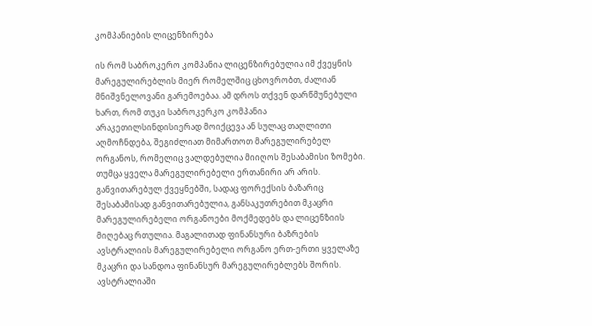კომპანიების ლიცენზირება

ის რომ საბროკერო კომპანია ლიცენზირებულია იმ ქვეყნის მარეგულირებლის მიერ რომელშიც ცხოვრობთ, ძალიან მნიშვნელოვანი გარემოებაა. ამ დროს თქვენ დარწმუნებული ხართ, რომ თუკი საბროკერკო კომპანია არაკეთილსინდისიერად მოიქცევა ან სულაც თაღლითი აღმოჩნდება, შეგიძლიათ მიმართოთ მარეგულირებელ ორგანოს, რომელიც ვალდებულია მიიღოს შესაბამისი ზომები. თუმცა ყველა მარეგულირებელი ერთანირი არ არის. განვითარებულ ქვეყნებში, სადაც ფორექსის ბაზარიც შესაბამისად განვითარებულია, განსაკუთრებით მკაცრი მარეგულირებელი ორგანოები მოქმედებს და ლიცენზიის მიღებაც რთულია. მაგალითად ფინანსური ბაზრების ავსტრალიის მარეგულირებელი ორგანო ერთ-ერთი ყველაზე მკაცრი და სანდოა ფინანსურ მარეგულირებლებს შორის. ავსტრალიაში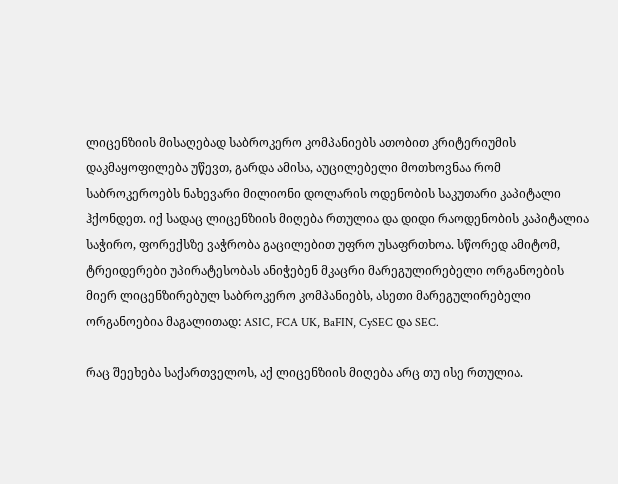ლიცენზიის მისაღებად საბროკერო კომპანიებს ათობით კრიტერიუმის დაკმაყოფილება უწევთ, გარდა ამისა, აუცილებელი მოთხოვნაა რომ საბროკეროებს ნახევარი მილიონი დოლარის ოდენობის საკუთარი კაპიტალი ჰქონდეთ. იქ სადაც ლიცენზიის მიღება რთულია და დიდი რაოდენობის კაპიტალია საჭირო, ფორექსზე ვაჭრობა გაცილებით უფრო უსაფრთხოა. სწორედ ამიტომ, ტრეიდერები უპირატესობას ანიჭებენ მკაცრი მარეგულირებელი ორგანოების მიერ ლიცენზირებულ საბროკერო კომპანიებს, ასეთი მარეგულირებელი ორგანოებია მაგალითად: ASIC, FCA UK, BaFIN, CySEC და SEC.

რაც შეეხება საქართველოს, აქ ლიცენზიის მიღება არც თუ ისე რთულია.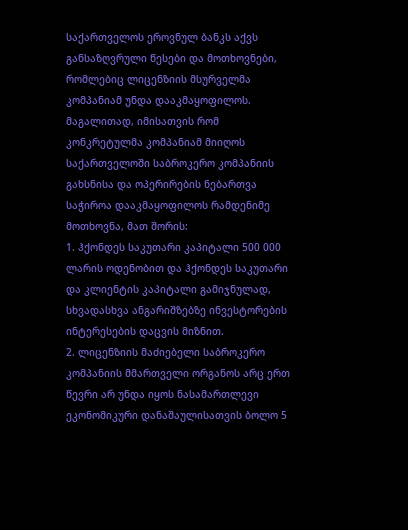საქართველოს ეროვნულ ბანკს აქვს განსაზღვრული წესები და მოთხოვნები, რომლებიც ლიცენზიის მსურველმა კომპანიამ უნდა დააკმაყოფილოს. მაგალითად, იმისათვის რომ კონკრეტულმა კომპანიამ მიიღოს საქართველოში საბროკერო კომპანიის გახსნისა და ოპერირების ნებართვა საჭიროა დააკმაყოფილოს რამდენიმე მოთხოვნა, მათ შორის:
1. ჰქონდეს საკუთარი კაპიტალი 500 000 ლარის ოდენობით და ჰქონდეს საკუთარი და კლიენტის კაპიტალი გამიჯნულად, სხვადასხვა ანგარიშზებზე ინვესტორების ინტერესების დაცვის მიზნით.
2. ლიცენზიის მაძიებელი საბროკერო კომპანიის მმართველი ორგანოს არც ერთ წევრი არ უნდა იყოს ნასამართლევი ეკონომიკური დანაშაულისათვის ბოლო 5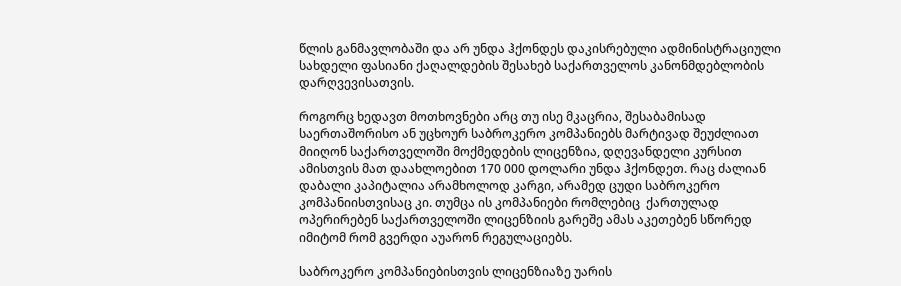წლის განმავლობაში და არ უნდა ჰქონდეს დაკისრებული ადმინისტრაციული სახდელი ფასიანი ქაღალდების შესახებ საქართველოს კანონმდებლობის დარღვევისათვის.

როგორც ხედავთ მოთხოვნები არც თუ ისე მკაცრია, შესაბამისად საერთაშორისო ან უცხოურ საბროკერო კომპანიებს მარტივად შეუძლიათ მიიღონ საქართველოში მოქმედების ლიცენზია, დღევანდელი კურსით ამისთვის მათ დაახლოებით 170 000 დოლარი უნდა ჰქონდეთ. რაც ძალიან დაბალი კაპიტალია არამხოლოდ კარგი, არამედ ცუდი საბროკერო კომპანიისთვისაც კი. თუმცა ის კომპანიები რომლებიც  ქართულად ოპერირებენ საქართველოში ლიცენზიის გარეშე ამას აკეთებენ სწორედ იმიტომ რომ გვერდი აუარონ რეგულაციებს.

საბროკერო კომპანიებისთვის ლიცენზიაზე უარის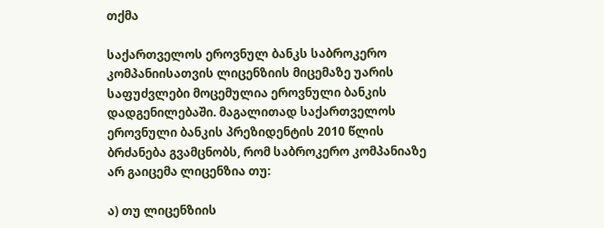თქმა

საქართველოს ეროვნულ ბანკს საბროკერო კომპანიისათვის ლიცენზიის მიცემაზე უარის საფუძვლები მოცემულია ეროვნული ბანკის დადგენილებაში. მაგალითად საქართველოს ეროვნული ბანკის პრეზიდენტის 2010 წლის ბრძანება გვამცნობს, რომ საბროკერო კომპანიაზე არ გაიცემა ლიცენზია თუ:

ა) თუ ლიცენზიის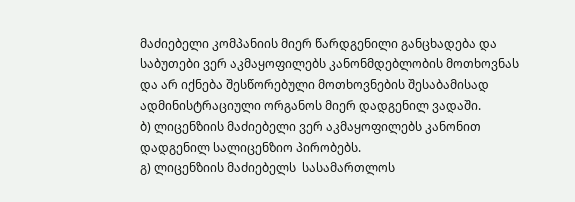მაძიებელი კომპანიის მიერ წარდგენილი განცხადება და საბუთები ვერ აკმაყოფილებს კანონმდებლობის მოთხოვნას და არ იქნება შესწორებული მოთხოვნების შესაბამისად ადმინისტრაციული ორგანოს მიერ დადგენილ ვადაში.
ბ) ლიცენზიის მაძიებელი ვერ აკმაყოფილებს კანონით დადგენილ სალიცენზიო პირობებს.
გ) ლიცენზიის მაძიებელს  სასამართლოს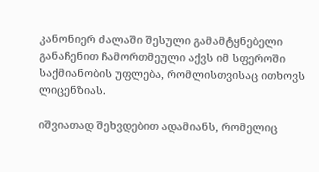კანონიერ ძალაში შესული გამამტყნებელი განაჩენით ჩამორთმეული აქვს იმ სფეროში საქმიანობის უფლება, რომლისთვისაც ითხოვს ლიცენზიას.

იშვიათად შეხვდებით ადამიანს, რომელიც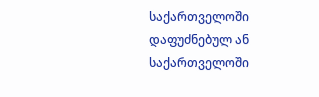საქართველოში დაფუძნებულ ან საქართველოში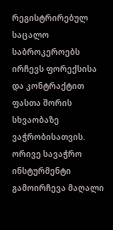რეგისტრირებულ საცალო საბროკეროებს ირჩევს ფორექსისა და კონტრაქტით ფასთა შორის სხვაობაზე ვაჭრობისათვის. ორივე სავაჭრო ინსტურმენტი გამოირჩევა მაღალი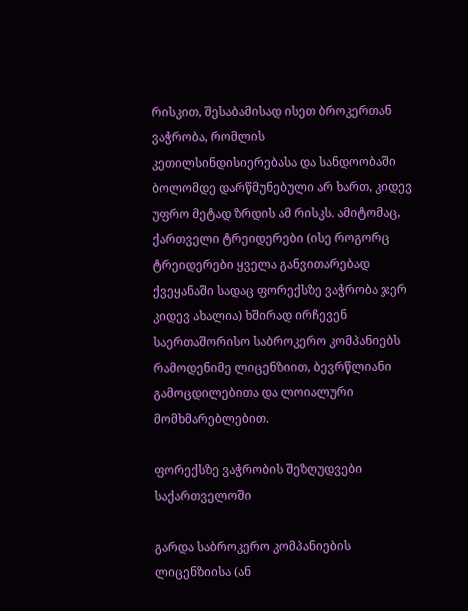რისკით, შესაბამისად ისეთ ბროკერთან ვაჭრობა, რომლის კეთილსინდისიერებასა და სანდოობაში ბოლომდე დარწმუნებული არ ხართ, კიდევ უფრო მეტად ზრდის ამ რისკს. ამიტომაც, ქართველი ტრეიდერები (ისე როგორც ტრეიდერები ყველა განვითარებად ქვეყანაში სადაც ფორექსზე ვაჭრობა ჯერ კიდევ ახალია) ხშირად ირჩევენ საერთაშორისო საბროკერო კომპანიებს რამოდენიმე ლიცენზიით, ბევრწლიანი გამოცდილებითა და ლოიალური მომხმარებლებით.

ფორექსზე ვაჭრობის შეზღუდვები საქართველოში

გარდა საბროკერო კომპანიების ლიცენზიისა (ან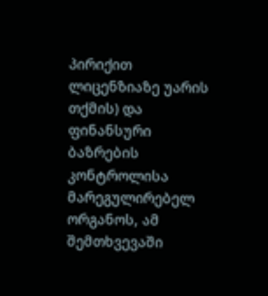პირიქით ლიცენზიაზე უარის თქმის) და ფინანსური ბაზრების კონტროლისა მარეგულირებელ ორგანოს, ამ შემთხვევაში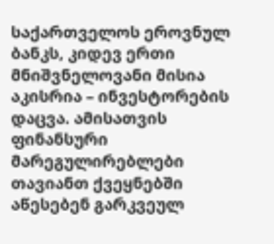საქართველოს ეროვნულ ბანკს, კიდევ ერთი მნიშვნელოვანი მისია აკისრია – ინვესტორების დაცვა. ამისათვის ფინანსური მარეგულირებლები თავიანთ ქვეყნებში აწესებენ გარკვეულ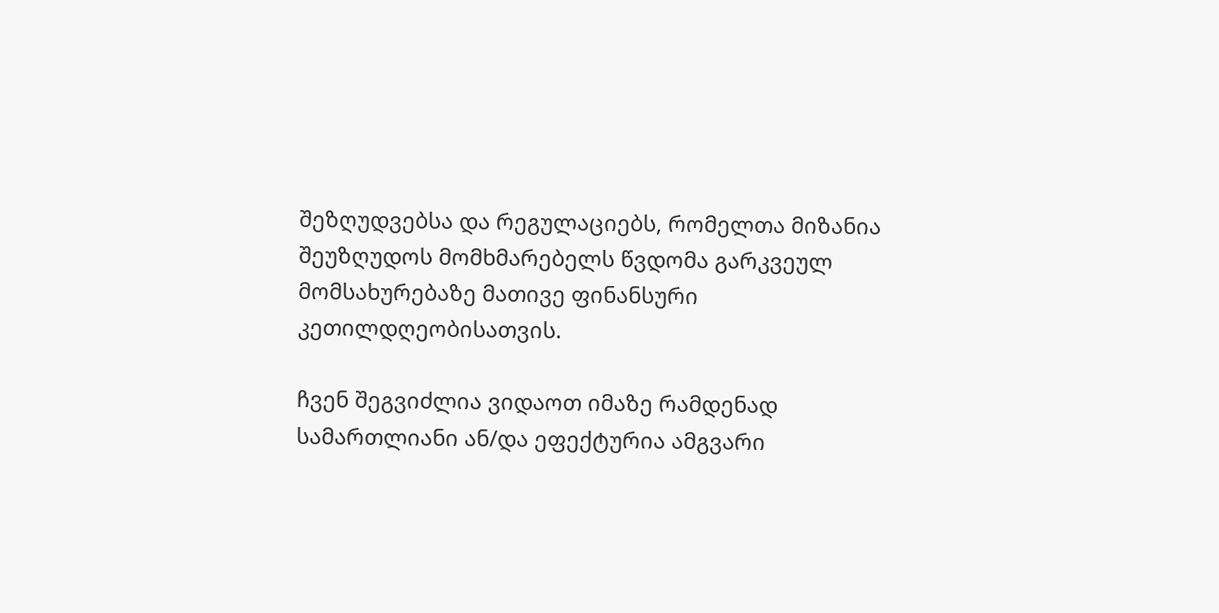შეზღუდვებსა და რეგულაციებს, რომელთა მიზანია შეუზღუდოს მომხმარებელს წვდომა გარკვეულ მომსახურებაზე მათივე ფინანსური კეთილდღეობისათვის.

ჩვენ შეგვიძლია ვიდაოთ იმაზე რამდენად სამართლიანი ან/და ეფექტურია ამგვარი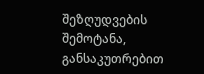შეზღუდვების შემოტანა, განსაკუთრებით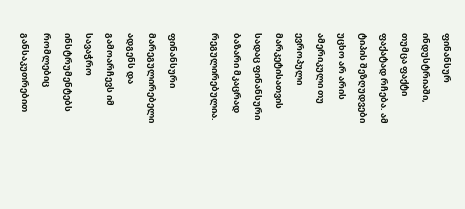ფინანსურ ინდუსტრიაში, თუმცა ფაქტი ფაქატად რჩება. ამ ტიპის შეზღუდვები უცხო არ არის ამერიკული თუ ევროპული მარკეტისათვის სადაც ფინანსური ბაზარი მკაცრად რეგულირებულია.

ფინანსური მარეგულირებელი ადგენს და გამოარჩევს იმ სავაჭრო ინსტრუმენტებს რომლებიც განსაკუთრებით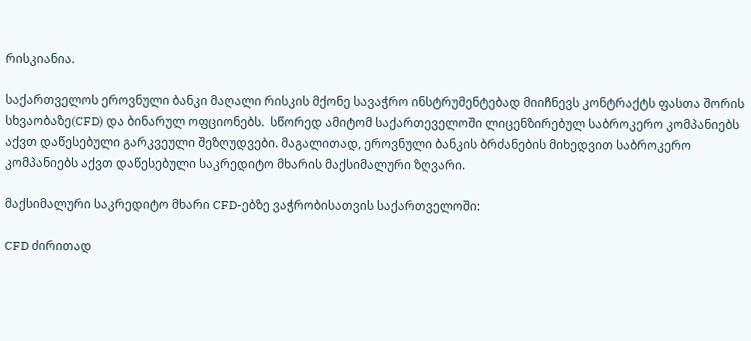რისკიანია.

საქართველოს ეროვნული ბანკი მაღალი რისკის მქონე სავაჭრო ინსტრუმენტებად მიიჩნევს კონტრაქტს ფასთა შორის სხვაობაზე(CFD) და ბინარულ ოფციონებს.  სწორედ ამიტომ საქართეველოში ლიცენზირებულ საბროკერო კომპანიებს აქვთ დაწესებული გარკვეული შეზღუდვები. მაგალითად, ეროვნული ბანკის ბრძანების მიხედვით საბროკერო კომპანიებს აქვთ დაწესებული საკრედიტო მხარის მაქსიმალური ზღვარი.

მაქსიმალური საკრედიტო მხარი CFD-ებზე ვაჭრობისათვის საქართველოში:

CFD ძირითად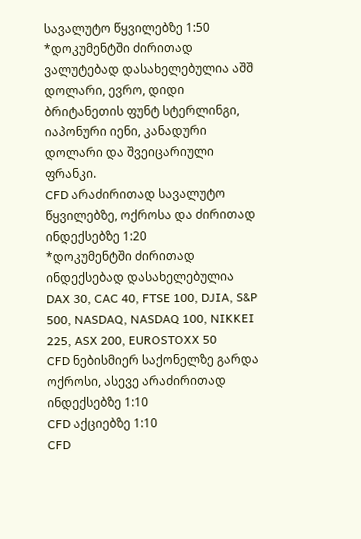სავალუტო წყვილებზე 1:50
*დოკუმენტში ძირითად ვალუტებად დასახელებულია აშშ დოლარი, ევრო, დიდი ბრიტანეთის ფუნტ სტერლინგი, იაპონური იენი, კანადური დოლარი და შვეიცარიული ფრანკი.
CFD არაძირითად სავალუტო წყვილებზე, ოქროსა და ძირითად ინდექსებზე 1:20
*დოკუმენტში ძირითად ინდექსებად დასახელებულია DAX 30, CAC 40, FTSE 100, DJIA, S&P 500, NASDAQ, NASDAQ 100, NIKKEI 225, ASX 200, EUROSTOXX 50
CFD ნებისმიერ საქონელზე გარდა ოქროსი, ასევე არაძირითად ინდექსებზე 1:10
CFD აქციებზე 1:10
CFD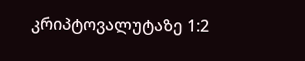კრიპტოვალუტაზე 1:2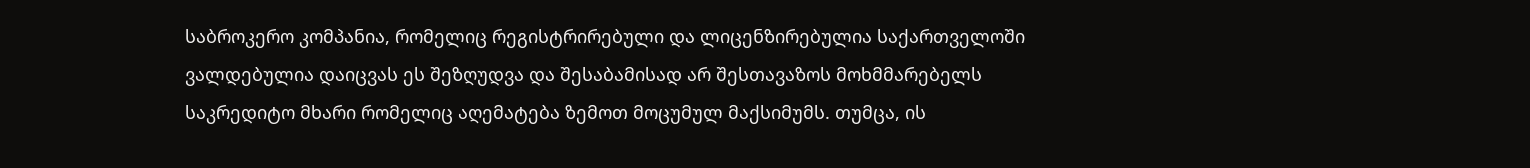საბროკერო კომპანია, რომელიც რეგისტრირებული და ლიცენზირებულია საქართველოში ვალდებულია დაიცვას ეს შეზღუდვა და შესაბამისად არ შესთავაზოს მოხმმარებელს საკრედიტო მხარი რომელიც აღემატება ზემოთ მოცუმულ მაქსიმუმს. თუმცა, ის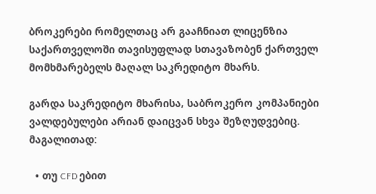ბროკერები რომელთაც არ გააჩნიათ ლიცენზია საქართველოში თავისუფლად სთავაზობენ ქართველ მომხმარებელს მაღალ საკრედიტო მხარს.

გარდა საკრედიტო მხარისა, საბროკერო კომპანიები ვალდებულები არიან დაიცვან სხვა შეზღუდვებიც. მაგალითად:

  • თუ CFD ებით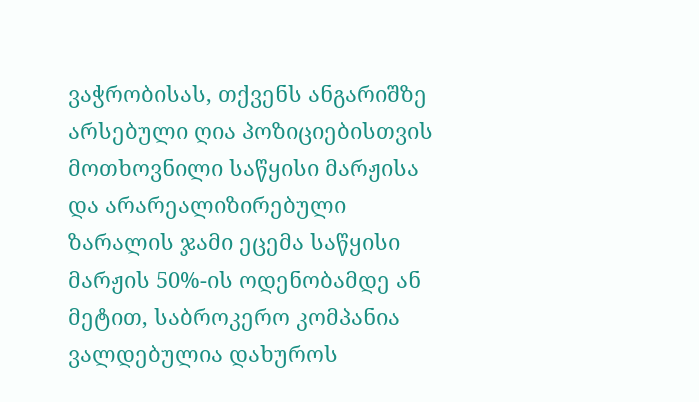ვაჭრობისას, თქვენს ანგარიშზე არსებული ღია პოზიციებისთვის მოთხოვნილი საწყისი მარჟისა და არარეალიზირებული ზარალის ჯამი ეცემა საწყისი მარჟის 50%-ის ოდენობამდე ან მეტით, საბროკერო კომპანია ვალდებულია დახუროს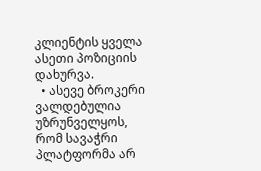კლიენტის ყველა ასეთი პოზიციის დახურვა.
  • ასევე ბროკერი ვალდებულია უზრუნველყოს, რომ სავაჭრი პლატფორმა არ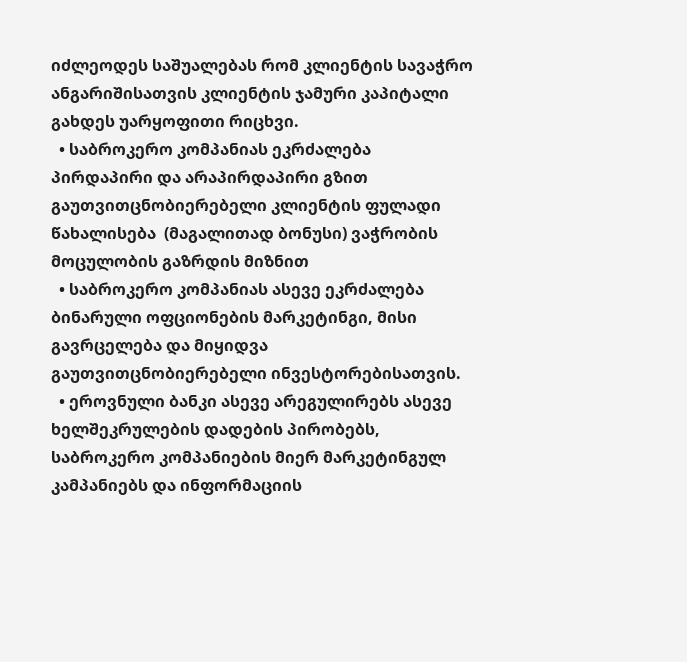იძლეოდეს საშუალებას რომ კლიენტის სავაჭრო ანგარიშისათვის კლიენტის ჯამური კაპიტალი გახდეს უარყოფითი რიცხვი.
  • საბროკერო კომპანიას ეკრძალება პირდაპირი და არაპირდაპირი გზით გაუთვითცნობიერებელი კლიენტის ფულადი წახალისება  (მაგალითად ბონუსი) ვაჭრობის მოცულობის გაზრდის მიზნით
  • საბროკერო კომპანიას ასევე ეკრძალება ბინარული ოფციონების მარკეტინგი, მისი გავრცელება და მიყიდვა გაუთვითცნობიერებელი ინვესტორებისათვის.
  • ეროვნული ბანკი ასევე არეგულირებს ასევე ხელშეკრულების დადების პირობებს, საბროკერო კომპანიების მიერ მარკეტინგულ კამპანიებს და ინფორმაციის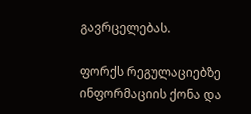გავრცელებას.

ფორქს რეგულაციებზე ინფორმაციის ქონა და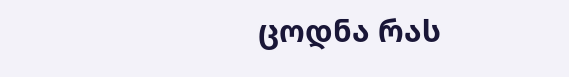ცოდნა რას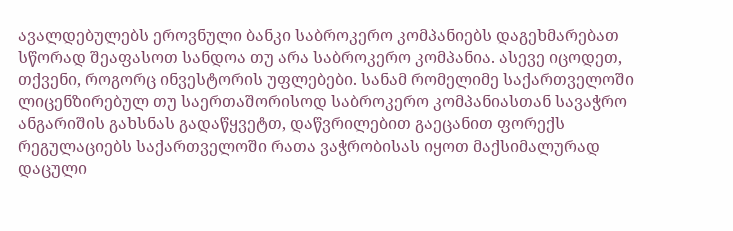ავალდებულებს ეროვნული ბანკი საბროკერო კომპანიებს დაგეხმარებათ სწორად შეაფასოთ სანდოა თუ არა საბროკერო კომპანია. ასევე იცოდეთ, თქვენი, როგორც ინვესტორის უფლებები. სანამ რომელიმე საქართველოში ლიცენზირებულ თუ საერთაშორისოდ საბროკერო კომპანიასთან სავაჭრო ანგარიშის გახსნას გადაწყვეტთ, დაწვრილებით გაეცანით ფორექს რეგულაციებს საქართველოში რათა ვაჭრობისას იყოთ მაქსიმალურად დაცული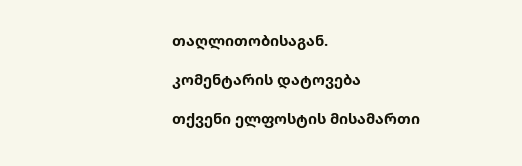თაღლითობისაგან.

კომენტარის დატოვება

თქვენი ელფოსტის მისამართი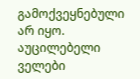გამოქვეყნებული არ იყო. აუცილებელი ველები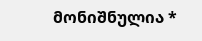მონიშნულია *